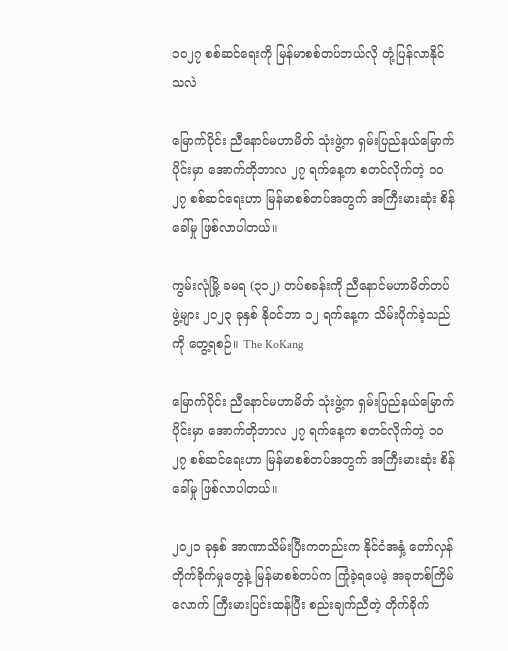၁၀၂၇ စစ်ဆင်ရေးကို မြန်မာစစ်တပ်ဘယ်လို တုံ့ပြန်လာနိုင်သလဲ

မြောက်ပိုင်း ညီနောင်မဟာမိတ် သုံးဖွဲ့က ရှမ်းပြည်နယ်မြောက်ပိုင်းမှာ အောက်တိုဘာလ ၂၇ ရက်နေ့က စတင်လိုက်တဲ့ ၁၀ ၂၇ စစ်ဆင်ရေးဟာ မြန်မာစစ်တပ်အတွက် အကြီးမားဆုံး စိန်ခေါ်မှု ဖြစ်လာပါတယ်။

ကွမ်းလုံမြို့ ခမရ (၃၁၂) တပ်စခန်းကို ညီနောင်မဟာမိတ်တပ်ဖွဲ့များ ၂၀၂၃ ခုနှစ် နိုဝင်ဘာ ၁၂ ရက်နေ့က သိမ်းပိုက်ခဲ့သည်ကို တွေ့ရစဉ်။ The KoKang

မြောက်ပိုင်း ညီနောင်မဟာမိတ် သုံးဖွဲ့က ရှမ်းပြည်နယ်မြောက်ပိုင်းမှာ အောက်တိုဘာလ ၂၇ ရက်နေ့က စတင်လိုက်တဲ့ ၁၀ ၂၇ စစ်ဆင်ရေးဟာ မြန်မာစစ်တပ်အတွက် အကြီးမားဆုံး စိန်ခေါ်မှု ဖြစ်လာပါတယ်။

၂၀၂၁ ခုနှစ် အာဏာသိမ်းပြီးကတည်းက နိုင်ငံအနှံ့ တော်လှန်တိုက်ခိုက်မှုတွေနဲ့ မြန်မာစစ်တပ်က ကြုံခဲ့ရပေမဲ့ အခုတစ်ကြိမ်လောက် ကြီးမားပြင်းထန်ပြီး စည်းချက်ညီတဲ့ တိုက်ခိုက်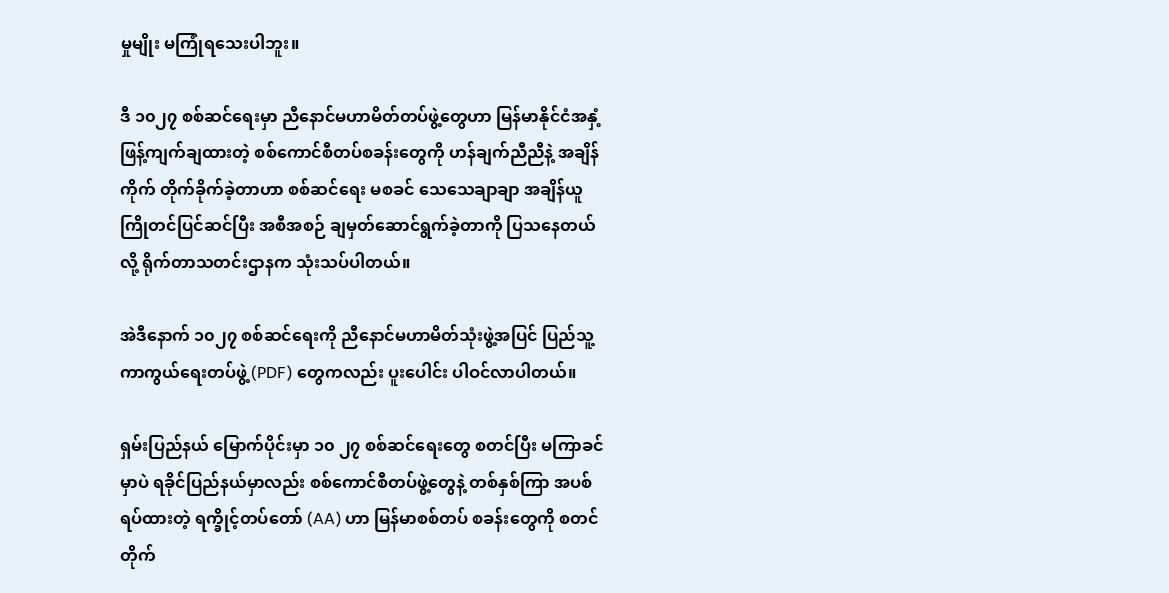မှုမျိုး မကြုံရသေးပါဘူး။

ဒီ ၁၀၂၇ စစ်ဆင်ရေးမှာ ညီနောင်မဟာမိတ်တပ်ဖွဲ့တွေဟာ မြန်မာနိုင်ငံအနှံ့ ဖြန့်ကျက်ချထားတဲ့ စစ်ကောင်စီတပ်စခန်းတွေကို ဟန်ချက်ညီညီနဲ့ အချိန်ကိုက် တိုက်ခိုက်ခဲ့တာဟာ စစ်ဆင်ရေး မစခင် သေသေချာချာ အချိန်ယူ ကြိုတင်ပြင်ဆင်ပြီး အစီအစဉ် ချမှတ်ဆောင်ရွက်ခဲ့တာကို ပြသနေတယ်လို့ ရိုက်တာသတင်းဌာနက သုံးသပ်ပါတယ်။

အဲဒီနောက် ၁၀၂၇ စစ်ဆင်ရေးကို ညီနောင်မဟာမိတ်သုံးဖွဲ့အပြင် ပြည်သူ့ကာကွယ်ရေးတပ်ဖွဲ့ (PDF) တွေကလည်း ပူးပေါင်း ပါဝင်လာပါတယ်။

ရှမ်းပြည်နယ် မြောက်ပိုင်းမှာ ၁၀ ၂၇ စစ်ဆင်ရေးတွေ စတင်ပြီး မကြာခင်မှာပဲ ရခိုင်ပြည်နယ်မှာလည်း စစ်ကောင်စီတပ်ဖွဲ့တွေနဲ့ တစ်နှစ်ကြာ အပစ်ရပ်ထားတဲ့ ရက္ခိုင့်တပ်တော် (AA) ဟာ မြန်မာစစ်တပ် စခန်းတွေကို စတင်တိုက်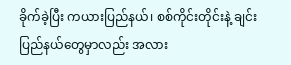ခိုက်ခဲ့ပြီး ကယားပြည်နယ်၊ စစ်ကိုင်းတိုင်းနဲ့ ချင်းပြည်နယ်တွေမှာလည်း အလား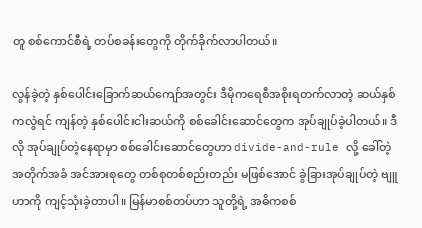တူ စစ်ကောင်စီရဲ့ တပ်စခန်းတွေကို တိုက်ခိုက်လာပါတယ်။

လွန်ခဲ့တဲ့ နှစ်ပေါင်းခြောက်ဆယ်ကျော်အတွင်း ဒီမိုကရေစီအစိုးရတက်လာတဲ့ ဆယ်နှစ်ကလွဲရင် ကျန်တဲ့ နှစ်ပေါင်းငါးဆယ်ကို စစ်ခေါင်းဆောင်တွေက အုပ်ချုပ်ခဲ့ပါတယ်။ ဒီလို အုပ်ချုပ်တဲ့နေရာမှာ စစ်ခေါင်းဆောင်တွေဟာ divide-and-rule လို့ ခေါ်တဲ့ အတိုက်အခံ အင်အားစုတွေ တစ်စုတစ်စည်းတည်း မဖြစ်အောင် ခွဲခြားအုပ်ချုပ်တဲ့ ဗျူဟာကို ကျင့်သုံးခဲ့တာပါ။ မြန်မာစစ်တပ်ဟာ သူတို့ရဲ့ အဓိကစစ်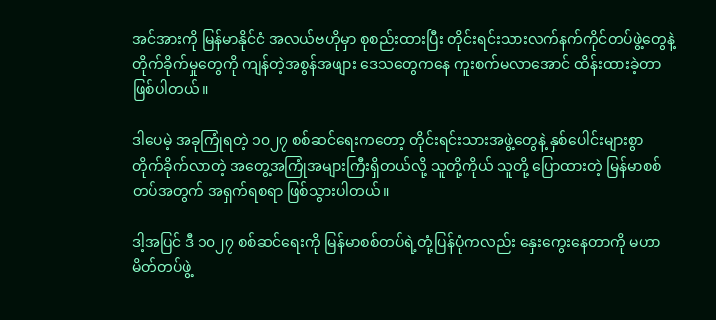အင်အားကို မြန်မာနိုင်ငံ အလယ်ဗဟိုမှာ စုစည်းထားပြီး တိုင်းရင်းသားလက်နက်ကိုင်တပ်ဖွဲ့တွေနဲ့ တိုက်ခိုက်မှုတွေကို ကျန်တဲ့အစွန်အဖျား ဒေသတွေကနေ ကူးစက်မလာအောင် ထိန်းထားခဲ့တာ ဖြစ်ပါတယ်။

ဒါပေမဲ့ အခုကြုံရတဲ့ ၁၀၂၇ စစ်ဆင်ရေးကတော့ တိုင်းရင်းသားအဖွဲ့တွေနဲ့ နှစ်ပေါင်းများစွာ တိုက်ခိုက်လာတဲ့ အတွေ့အကြုံအများကြီးရှိတယ်လို့ သူတို့ကိုယ် သူတို့ ပြောထားတဲ့ မြန်မာစစ်တပ်အတွက် အရှက်ရစရာ ဖြစ်သွားပါတယ်။

ဒါ့အပြင် ဒီ ၁၀၂၇ စစ်ဆင်ရေးကို မြန်မာစစ်တပ်ရဲ့တုံ့ပြန်ပုံကလည်း နှေးကွေးနေတာကို မဟာမိတ်တပ်ဖွဲ့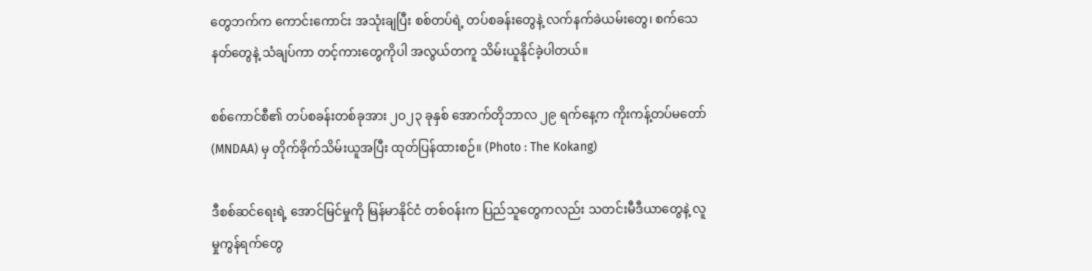တွေဘက်က ကောင်းကောင်း အသုံးချပြီး စစ်တပ်ရဲ့ တပ်စခန်းတွေနဲ့ လက်နက်ခဲယမ်းတွေ၊ စက်သေနတ်တွေနဲ့ သံချပ်ကာ တင့်ကားတွေကိုပါ အလွယ်တကူ သိမ်းယူနိုင်ခဲ့ပါတယ်။

စစ်ကောင်စီ၏ တပ်စခန်းတစ်ခုအား ၂ဝ၂၃ ခုနှစ် အောက်တိုဘာလ ၂၉ ရက်နေ့က ကိုးကန့်တပ်မတော် (MNDAA) မှ တိုက်ခိုက်သိမ်းယူအပြီး ထုတ်ပြန်ထားစဉ်။ (Photo : The Kokang)

ဒီစစ်ဆင်ရေးရဲ့ အောင်မြင်မှုကို မြန်မာနိုင်ငံ တစ်ဝန်းက ပြည်သူတွေကလည်း သတင်းမီဒီယာတွေနဲ့ လူမှုကွန်ရက်တွေ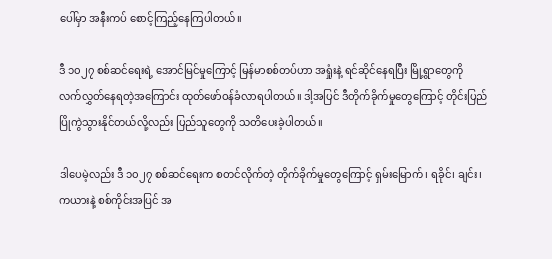ပေါ်မှာ အနီးကပ် စောင့်ကြည့်နေကြပါတယ်။

ဒီ ၁၀၂၇ စစ်ဆင်ရေးရဲ့ အောင်မြင်မှုကြောင့် မြန်မာစစ်တပ်ဟာ အရှုံးနဲ့ ရင်ဆိုင်နေရပြီး မြို့ရွာတွေကို လက်လွှတ်နေရတဲ့အကြောင်း ထုတ်ဖော်ဝန်ခံလာရပါတယ်။ ဒါ့အပြင် ဒီတိုက်ခိုက်မှုတွေကြောင့် တိုင်းပြည် ပြိုကွဲသွားနိုင်တယ်လို့လည်း ပြည်သူတွေကို သတိပေးခဲ့ပါတယ်။

ဒါပေမဲ့လည်း ဒီ ၁၀၂၇ စစ်ဆင်ရေးက စတင်လိုက်တဲ့ တိုက်ခိုက်မှုတွေကြောင့် ရှမ်းမြောက်၊ ရခိုင်၊ ချင်း၊ ကယားနဲ့ စစ်ကိုင်းအပြင် အ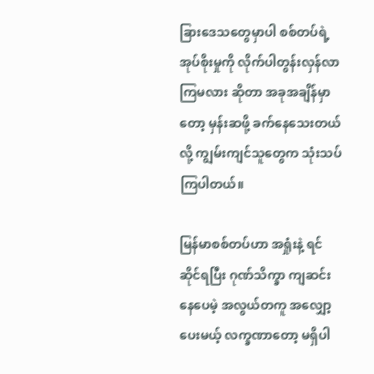ခြားဒေသတွေမှာပါ စစ်တပ်ရဲ့ အုပ်စိုးမှုကို လိုက်ပါတွန်းလှန်လာကြမလား ဆိုတာ အခုအချိန်မှာတော့ မှန်းဆဖို့ ခက်နေသေးတယ်လို့ ကျွမ်းကျင်သူတွေက သုံးသပ်ကြပါတယ်။

မြန်မာစစ်တပ်ဟာ အရှုံးနဲ့ ရင်ဆိုင်ရပြီး ဂုဏ်သိက္ခာ ကျဆင်းနေပေမဲ့ အလွယ်တကူ အလျှော့ပေးမယ့် လက္ခဏာတော့ မရှိပါ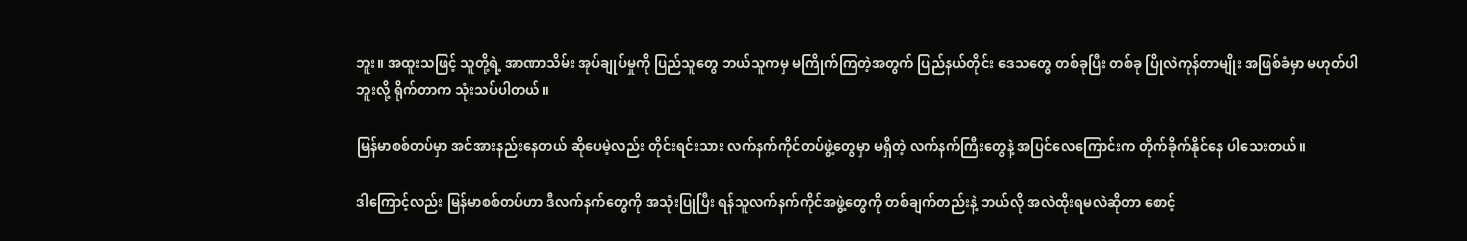ဘူး။ အထူးသဖြင့် သူတို့ရဲ့ အာဏာသိမ်း အုပ်ချုပ်မှုကို ပြည်သူတွေ ဘယ်သူကမှ မကြိုက်ကြတဲ့အတွက် ပြည်နယ်တိုင်း ဒေသတွေ တစ်ခုပြီး တစ်ခု ပြိုလဲကုန်တာမျိုး အဖြစ်ခံမှာ မဟုတ်ပါဘူးလို့ ရိုက်တာက သုံးသပ်ပါတယ်။

မြန်မာစစ်တပ်မှာ အင်အားနည်းနေတယ် ဆိုပေမဲ့လည်း တိုင်းရင်းသား လက်နက်ကိုင်တပ်ဖွဲ့တွေမှာ မရှိတဲ့ လက်နက်ကြီးတွေနဲ့ အပြင်လေကြောင်းက တိုက်ခိုက်နိုင်နေ ပါသေးတယ်။

ဒါကြောင့်လည်း မြန်မာစစ်တပ်ဟာ ဒီလက်နက်တွေကို အသုံးပြုပြီး ရန်သူလက်နက်ကိုင်အဖွဲ့တွေကို တစ်ချက်တည်းနဲ့ ဘယ်လို အလဲထိုးရမလဲဆိုတာ စောင့်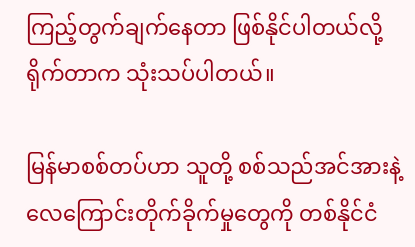ကြည့်တွက်ချက်နေတာ ဖြစ်နိုင်ပါတယ်လို့ ရိုက်တာက သုံးသပ်ပါတယ်။

မြန်မာစစ်တပ်ဟာ သူတို့ စစ်သည်အင်အားနဲ့ လေကြောင်းတိုက်ခိုက်မှုတွေကို တစ်နိုင်ငံ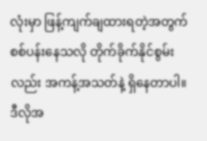လုံးမှာ ဖြန့်ကျက်ချထားရတဲ့အတွက် စစ်ပန်းနေသလို တိုက်ခိုက်နိုင်စွမ်းလည်း အကန့်အသတ်နဲ့ ရှိနေတာပါ။ ဒီလိုအ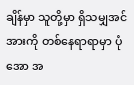ချိန်မှာ သူတို့မှာ ရှိသမျှအင်အားကို တစ်နေရာရာမှာ ပုံအော အ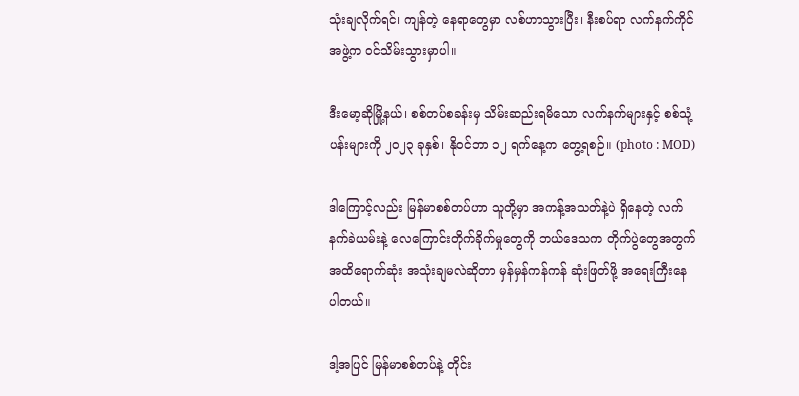သုံးချလိုက်ရင်၊ ကျန်တဲ့ နေရာတွေမှာ လစ်ဟာသွားပြီး၊ နီးစပ်ရာ လက်နက်ကိုင်အဖွဲ့က ဝင်သိမ်းသွားမှာပါ။

ဒီးမော့ဆိုမြို့နယ်၊ စစ်တပ်စခန်းမှ သိမ်းဆည်းရမိသော လက်နက်များနှင့် စစ်သုံ့ပန်းများကို ၂၀၂၃ ခုနှစ်၊ နိုဝင်ဘာ ၁၂ ရက်နေ့က တွေ့ရစဉ်။ (photo : MOD)

ဒါကြောင့်လည်း မြန်မာစစ်တပ်ဟာ သူတို့မှာ အကန့်အသတ်နဲ့ပဲ ရှိနေတဲ့ လက်နက်ခဲယမ်းနဲ့ လေကြောင်းတိုက်ခိုက်မှုတွေကို ဘယ်ဒေသက တိုက်ပွဲတွေအတွက် အထိရောက်ဆုံး အသုံးချမလဲဆိုတာ မှန်မှန်ကန်ကန် ဆုံးဖြတ်ဖို့ အရေးကြီးနေပါတယ်။

ဒါ့အပြင် မြန်မာစစ်တပ်နဲ့ တိုင်း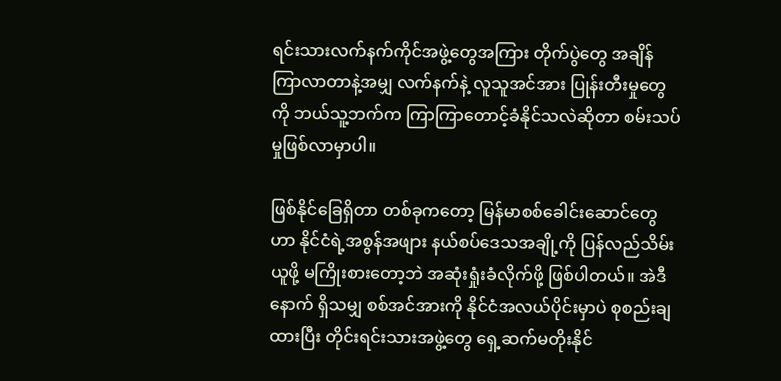ရင်းသားလက်နက်ကိုင်အဖွဲ့တွေအကြား တိုက်ပွဲတွေ အချိန်ကြာလာတာနဲ့အမျှ လက်နက်နဲ့ လူသူအင်အား ပြုန်းတီးမှုတွေကို ဘယ်သူ့ဘက်က ကြာကြာတောင့်ခံနိုင်သလဲဆိုတာ စမ်းသပ်မှုဖြစ်လာမှာပါ။

ဖြစ်နိုင်ခြေရှိတာ တစ်ခုကတော့ မြန်မာစစ်ခေါင်းဆောင်တွေဟာ နိုင်ငံရဲ့အစွန်အဖျား နယ်စပ်ဒေသအချို့ကို ပြန်လည်သိမ်းယူဖို့ မကြိုးစားတော့ဘဲ အဆုံးရှုံးခံလိုက်ဖို့ ဖြစ်ပါတယ်။ အဲဒီနောက် ရှိသမျှ စစ်အင်အားကို နိုင်ငံအလယ်ပိုင်းမှာပဲ စုစည်းချထားပြီး တိုင်းရင်းသားအဖွဲ့တွေ ရှေ့ဆက်မတိုးနိုင်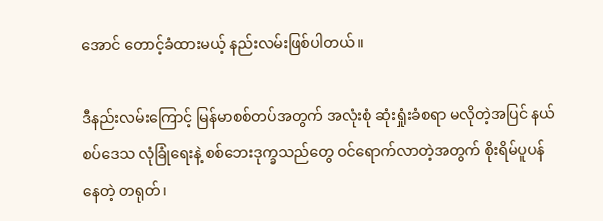အောင် တောင့်ခံထားမယ့် နည်းလမ်းဖြစ်ပါတယ်။

ဒီနည်းလမ်းကြောင့် မြန်မာစစ်တပ်အတွက် အလုံးစုံ ဆုံးရှုံးခံစရာ မလိုတဲ့အပြင် နယ်စပ်ဒေသ လုံခြုံရေးနဲ့ စစ်ဘေးဒုက္ခသည်တွေ ဝင်ရောက်လာတဲ့အတွက် စိုးရိမ်ပူပန်နေတဲ့ တရုတ်၊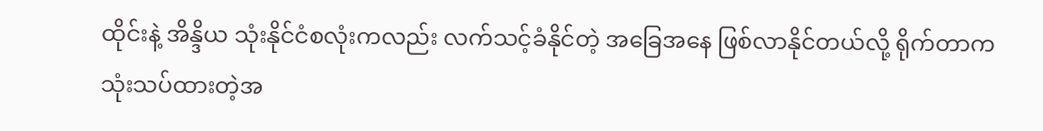ထိုင်းနဲ့ အိန္ဒိယ သုံးနိုင်ငံစလုံးကလည်း လက်သင့်ခံနိုင်တဲ့ အခြေအနေ ဖြစ်လာနိုင်တယ်လို့ ရိုက်တာက သုံးသပ်ထားတဲ့အ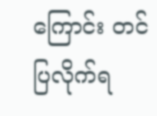ကြောင်း တင်ပြလိုက်ရ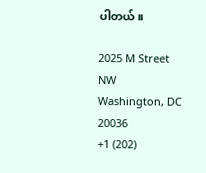ပါတယ်။

2025 M Street NW
Washington, DC 20036
+1 (202)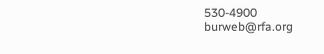530-4900
burweb@rfa.org